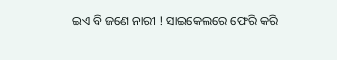ଇଏ ବି ଜଣେ ନାରୀ ! ସାଇକେଲରେ ଫେରି କରି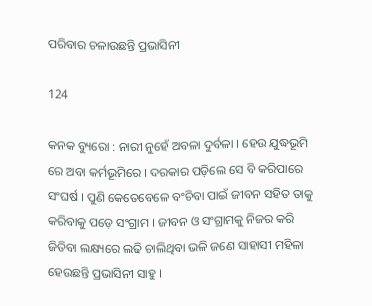ପରିବାର ଚଳାଉଛନ୍ତି ପ୍ରଭାସିନୀ

124

କନକ ବ୍ୟୁରୋ : ନାରୀ ନୁହେଁ ଅବଳା ଦୁର୍ବଳା । ହେଉ ଯୁଦ୍ଧଭୂମି ରେ ଅବା କର୍ମଭୂମିରେ । ଦରକାର ପଡ଼ିଲେ ସେ ବି କରିପାରେ ସଂଘର୍ଷ । ପୁଣି କେତେବେଳେ ବଂଚିବା ପାଇଁ ଜୀବନ ସହିତ ତାକୁ କରିବାକୁ ପଡ଼େ ସଂଗ୍ରାମ । ଜୀବନ ଓ ସଂଗ୍ରାମକୁ ନିଜର କରି ଜିତିବା ଲକ୍ଷ୍ୟରେ ଲଢି ଚାଲିଥିବା ଭଳି ଜଣେ ସାହାସୀ ମହିଳା ହେଉଛନ୍ତି ପ୍ରଭାସିନୀ ସାହୁ ।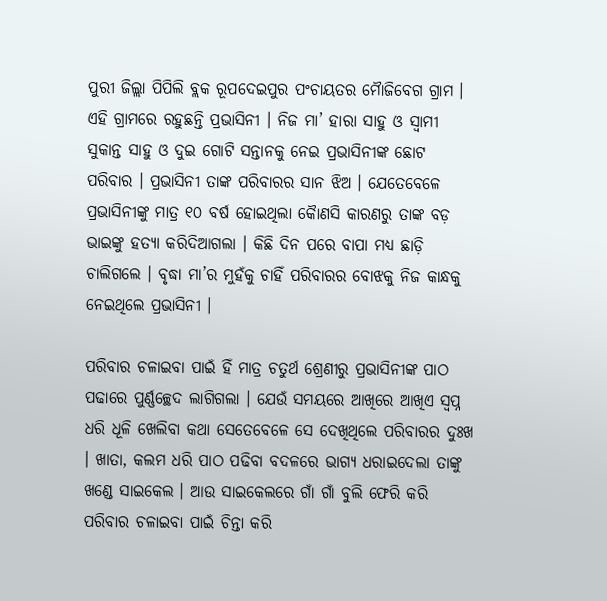ପୁରୀ ଜିଲ୍ଲା ପିପିଲି ବ୍ଲକ ରୂପଦେଇପୁର ପଂଚାୟତର ମୈାଜିବେଗ ଗ୍ରାମ । ଏହି ଗ୍ରାମରେ ରହୁଛନ୍ତି ପ୍ରଭାସିନୀ । ନିଜ ମା’ ହାରା ସାହୁ ଓ ସ୍ୱାମୀ ସୁକାନ୍ତ ସାହୁ ଓ ଦୁଇ ଗୋଟି ସନ୍ତାନକୁ ନେଇ ପ୍ରଭାସିନୀଙ୍କ ଛୋଟ ପରିବାର । ପ୍ରଭାସିନୀ ତାଙ୍କ ପରିବାରର ସାନ ଝିଅ । ଯେତେବେଳେ ପ୍ରଭାସିନୀଙ୍କୁ ମାତ୍ର ୧୦ ବର୍ଷ ହୋଇଥିଲା କୈାଣସି କାରଣରୁ ତାଙ୍କ ବଡ଼ ଭାଇଙ୍କୁ ହତ୍ୟା କରିଦିଆଗଲା । କିଛି ଦିନ ପରେ ବାପା ମଧ୍ୟ ଛାଡ଼ି ଚାଲିଗଲେ । ବୃଦ୍ଧା ମା’ର ମୁହଁକୁ ଚାହିଁ ପରିବାରର ବୋଝକୁ ନିଜ କାନ୍ଧକୁ ନେଇଥିଲେ ପ୍ରଭାସିନୀ ।

ପରିବାର ଚଳାଇବା ପାଇଁ ହିଁ ମାତ୍ର ଚତୁର୍ଥ ଶ୍ରେଣୀରୁ ପ୍ରଭାସିନୀଙ୍କ ପାଠ ପଢାରେ ପୁର୍ଣ୍ଣଚ୍ଛେଦ ଲାଗିଗଲା । ଯେଉଁ ସମୟରେ ଆଖିରେ ଆଖିଏ ସ୍ୱପ୍ନ ଧରି ଧୂଳି ଖେଲିବା କଥା ସେତେବେଳେ ସେ ଦେଖିଥିଲେ ପରିବାରର ଦୁଃଖ । ଖାତା, କଲମ ଧରି ପାଠ ପଢିବା ବଦଳରେ ଭାଗ୍ୟ ଧରାଇଦେଲା ତାଙ୍କୁ ଖଣ୍ଡେ ସାଇକେଲ । ଆଉ ସାଇକେଲରେ ଗାଁ ଗାଁ ବୁଲି ଫେରି କରି ପରିବାର ଚଳାଇବା ପାଇଁ ଚିନ୍ତା କରି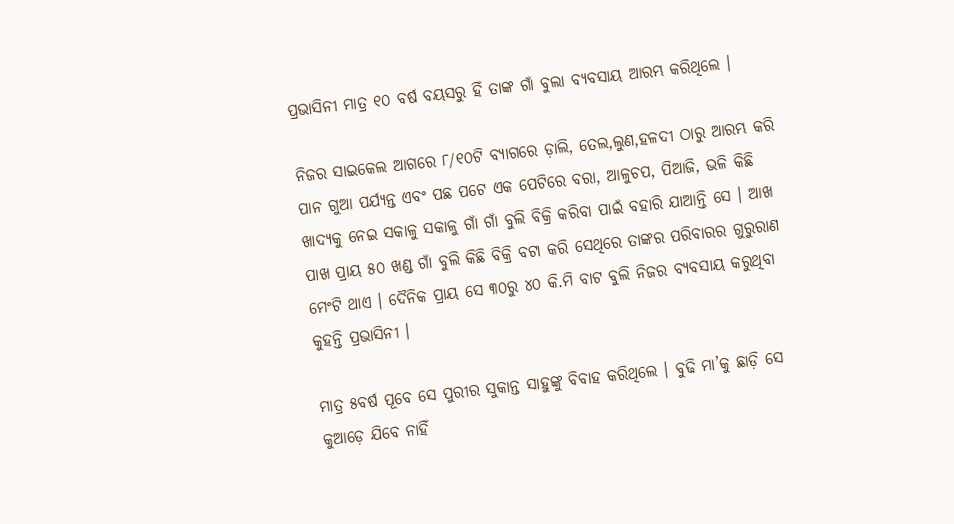ପ୍ରଭାସିନୀ ମାତ୍ର ୧୦ ବର୍ଷ ବୟସରୁ ହିଁ ତାଙ୍କ ଗାଁ ବୁଲା ବ୍ୟବସାୟ ଆରମ୍ଭ କରିଥିଲେ ।

ନିଜର ସାଇକେଲ ଆଗରେ ୮/୧୦ଟି ବ୍ୟାଗରେ ଡ଼ାଲି, ତେଲ,ଲୁଣ,ହଳଦୀ ଠାରୁ ଆରମ୍ଭ କରି ପାନ ଗୁଆ ପର୍ଯ୍ୟନ୍ତ ଏବଂ ପଛ ପଟେ ଏକ ପେଟିରେ ବରା, ଆଳୁଚପ, ପିଆଜି, ଭଳି କିଛି ଖାଦ୍ୟକୁ ନେଇ ସକାଳୁ ସକାଳୁ ଗାଁ ଗାଁ ବୁଲି ବିକ୍ରି କରିବା ପାଇଁ ବହାରି ଯାଆନ୍ତି ସେ । ଆଖ ପାଖ ପ୍ରାୟ ୫୦ ଖଣ୍ଡ ଗାଁ ବୁଲି କିଛି ବିକ୍ରି ବଟା କରି ସେଥିରେ ତାଙ୍କର ପରିବାରର ଗୁରୁରାଣ ମେଂଟି ଥାଏ । ଦୈନିକ ପ୍ରାୟ ସେ ୩୦ରୁ ୪୦ କି.ମି ବାଟ ବୁଲି ନିଜର ବ୍ୟବସାୟ କରୁଥିବା କୁହନ୍ତି ପ୍ରଭାସିନୀ ।

ମାତ୍ର ୫ବର୍ଷ ପୂବେ ସେ ପୁରୀର ସୁକାନ୍ତ ସାହୁଙ୍କୁ ବିବାହ କରିଥିଲେ । ବୁଢି ମା’କୁ ଛାଡ଼ି ସେ କୁଆଡ଼େ ଯିବେ ନାହିଁ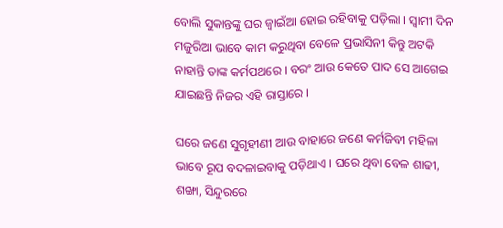ବୋଲି ସୁକାନ୍ତଙ୍କୁ ଘର ଜ୍ୱାଇଁଆ ହୋଇ ରହିବାକୁ ପଡ଼ିଲା । ସ୍ୱାମୀ ଦିନ ମଜୁରିଆ ଭାବେ କାମ କରୁଥିବା ବେଳେ ପ୍ରଭାସିନୀ କିନ୍ତୁ ଅଟକି ନାହାନ୍ତି ତାଙ୍କ କର୍ମପଥରେ । ବରଂ ଆଉ କେତେ ପାଦ ସେ ଆଗେଇ ଯାଇଛନ୍ତି ନିଜର ଏହି ରାସ୍ତାରେ ।

ଘରେ ଜଣେ ସୁଗୃହୀଣୀ ଆଉ ବାହାରେ ଜଣେ କର୍ମଜିବୀ ମହିଳା ଭାବେ ରୂପ ବଦଳାଇବାକୁ ପଡ଼ିଥାଏ । ଘରେ ଥିବା ବେଳ ଶାଢୀ, ଶଙ୍ଖା, ସିନ୍ଦୁରରେ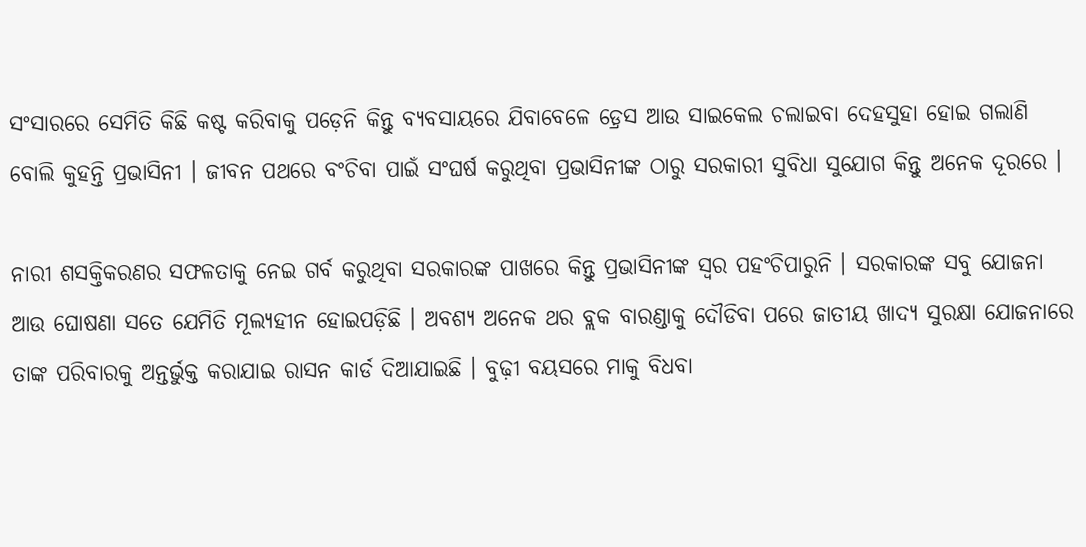ସଂସାରରେ ସେମିତି କିଛି କଷ୍ଟ କରିବାକୁ ପଡ଼େନି କିନ୍ତୁ ବ୍ୟବସାୟରେ ଯିବାବେଳେ ଡ଼୍ରେସ ଆଉ ସାଇକେଲ ଚଲାଇବା ଦେହସୁହା ହୋଇ ଗଲାଣି ବୋଲି କୁହନ୍ତି ପ୍ରଭାସିନୀ । ଜୀବନ ପଥରେ ବଂଚିବା ପାଇଁ ସଂଘର୍ଷ କରୁଥିବା ପ୍ରଭାସିନୀଙ୍କ ଠାରୁ ସରକାରୀ ସୁବିଧା ସୁଯୋଗ କିନ୍ତୁ ଅନେକ ଦୂରରେ ।

ନାରୀ ଶସକ୍ତିକରଣର ସଫଳତାକୁ ନେଇ ଗର୍ବ କରୁଥିବା ସରକାରଙ୍କ ପାଖରେ କିନ୍ତୁ ପ୍ରଭାସିନୀଙ୍କ ସ୍ୱର ପହଂଚିପାରୁନି । ସରକାରଙ୍କ ସବୁ ଯୋଜନା ଆଉ ଘୋଷଣା ସତେ ଯେମିତି ମୂଲ୍ୟହୀନ ହୋଇପଡ଼ିଛି । ଅବଶ୍ୟ ଅନେକ ଥର ବ୍ଲକ ବାରଣ୍ଡାକୁ ଦୌଡିବା ପରେ ଜାତୀୟ ଖାଦ୍ୟ ସୁରକ୍ଷା ଯୋଜନାରେ ତାଙ୍କ ପରିବାରକୁ ଅନ୍ତର୍ଭୁକ୍ତ କରାଯାଇ ରାସନ କାର୍ଡ ଦିଆଯାଇଛି । ବୁଢ଼ୀ ବୟସରେ ମାକୁ ବିଧବା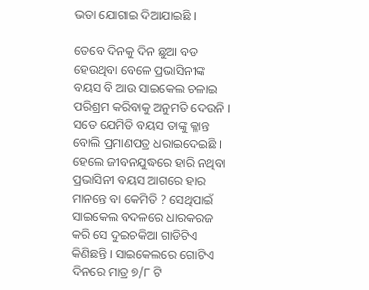ଭତା ଯୋଗାଇ ଦିଆଯାଇଛି ।

ତେବେ ଦିନକୁ ଦିନ ଛୁଆ ବଡ ହେଉଥିବା ବେଳେ ପ୍ରଭାସିନୀଙ୍କ ବୟସ ବି ଆଉ ସାଇକେଲ ଚଳାଇ ପରିଶ୍ରମ କରିବାକୁ ଅନୁମତି ଦେଉନି । ସତେ ଯେମିତି ବୟସ ତାଙ୍କୁ କ୍ଳାନ୍ତ ବୋଲି ପ୍ରମାଣପତ୍ର ଧରାଇଦେଇଛି । ହେଲେ ଜୀବନଯୁଦ୍ଧରେ ହାରି ନଥିବା ପ୍ରଭାସିନୀ ବୟସ ଆଗରେ ହାର ମାନନ୍ତେ ବା କେମିତି ? ସେଥିପାଇଁ ସାଇକେଲ ବଦଳରେ ଧାରକରଜ କରି ସେ ଦୁଇଚକିଆ ଗାଡିଟିଏ କିଣିଛନ୍ତି । ସାଇକେଲରେ ଗୋଟିଏ ଦିନରେ ମାତ୍ର ୭/୮ ଟି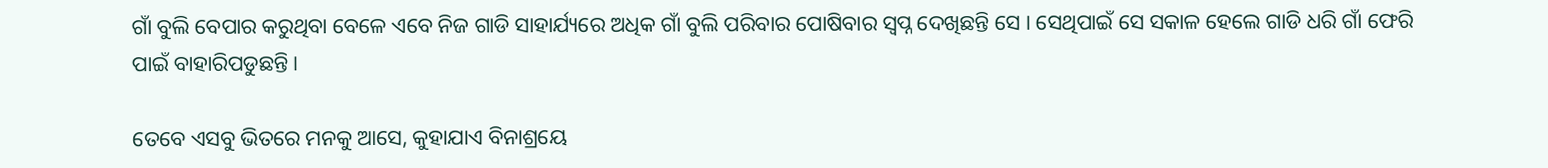ଗାଁ ବୁଲି ବେପାର କରୁଥିବା ବେଳେ ଏବେ ନିଜ ଗାଡି ସାହାର୍ଯ୍ୟରେ ଅଧିକ ଗାଁ ବୁଲି ପରିବାର ପୋଷିବାର ସ୍ୱପ୍ନ ଦେଖିଛନ୍ତି ସେ । ସେଥିପାଇଁ ସେ ସକାଳ ହେଲେ ଗାଡି ଧରି ଗାଁ ଫେରି ପାଇଁ ବାହାରିପଡୁଛନ୍ତି ।

ତେବେ ଏସବୁ ଭିତରେ ମନକୁ ଆସେ, କୁହାଯାଏ ବିନାଶ୍ରୟେ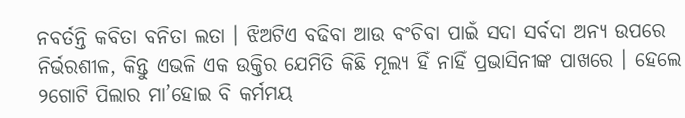ନବର୍ତନ୍ତି କବିତା ବନିତା ଲତା । ଝିଅଟିଏ ବଢିବା ଆଉ ବଂଚିବା ପାଇଁ ସଦା ସର୍ବଦା ଅନ୍ୟ ଉପରେ ନିର୍ଭରଶୀଳ, କିନ୍ତୁ ଏଭଳି ଏକ ଉକ୍ତିର ଯେମିତି କିଛି ମୂଲ୍ୟ ହିଁ ନାହିଁ ପ୍ରଭାସିନୀଙ୍କ ପାଖରେ । ହେଲେ ୨ଗୋଟି ପିଲାର ମା’ହୋଇ ବି କର୍ମମୟ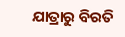ଯାତ୍ରାରୁ ବିରତି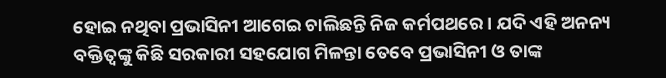ହୋଇ ନଥିବା ପ୍ରଭାସିନୀ ଆଗେଇ ଚାଲିଛନ୍ତି ନିଜ କର୍ମପଥରେ । ଯଦି ଏହି ଅନନ୍ୟ ବକ୍ତିତ୍ୱଙ୍କୁ କିଛି ସରକାରୀ ସହଯୋଗ ମିଳନ୍ତା ତେବେ ପ୍ରଭାସିନୀ ଓ ତାଙ୍କ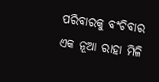ପରିବାରକୁ ବଂଚିବାର ଏକ ନୂଆ ରାହା ମିଳି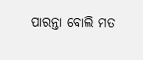ପାରନ୍ତା ବୋଲି ମତ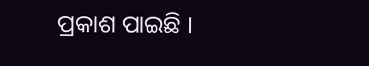ପ୍ରକାଶ ପାଇଛି ।